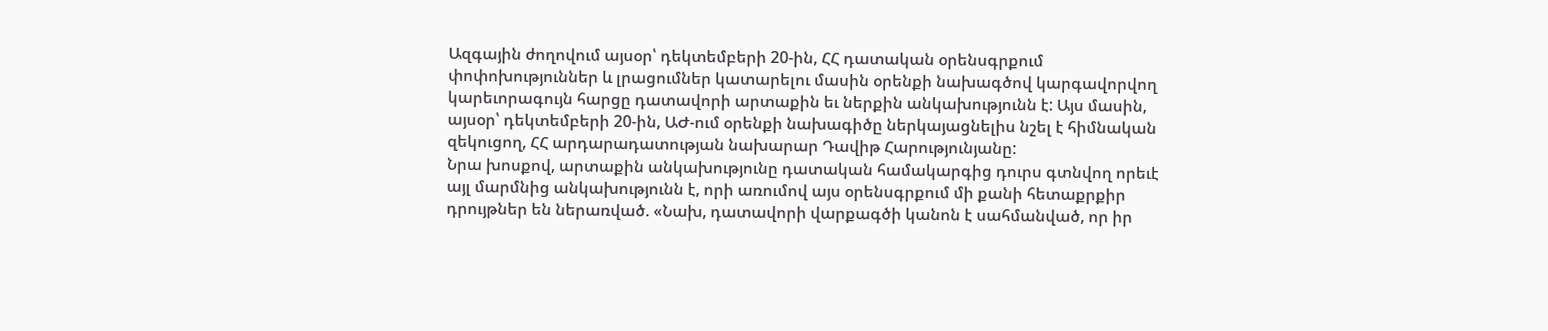Ազգային ժողովում այսօր՝ դեկտեմբերի 20-ին, ՀՀ դատական օրենսգրքում փոփոխություններ և լրացումներ կատարելու մասին օրենքի նախագծով կարգավորվող կարեւորագույն հարցը դատավորի արտաքին եւ ներքին անկախությունն է: Այս մասին, այսօր՝ դեկտեմբերի 20-ին, ԱԺ-ում օրենքի նախագիծը ներկայացնելիս նշել է հիմնական զեկուցող, ՀՀ արդարադատության նախարար Դավիթ Հարությունյանը:
Նրա խոսքով, արտաքին անկախությունը դատական համակարգից դուրս գտնվող որեւէ այլ մարմնից անկախությունն է, որի առումով այս օրենսգրքում մի քանի հետաքրքիր դրույթներ են ներառված. «Նախ, դատավորի վարքագծի կանոն է սահմանված, որ իր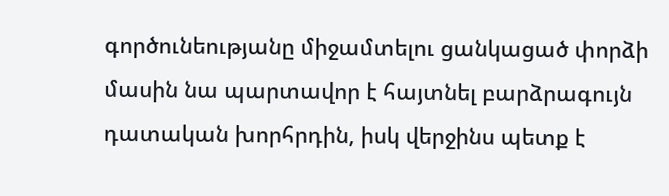գործունեությանը միջամտելու ցանկացած փորձի մասին նա պարտավոր է հայտնել բարձրագույն դատական խորհրդին, իսկ վերջինս պետք է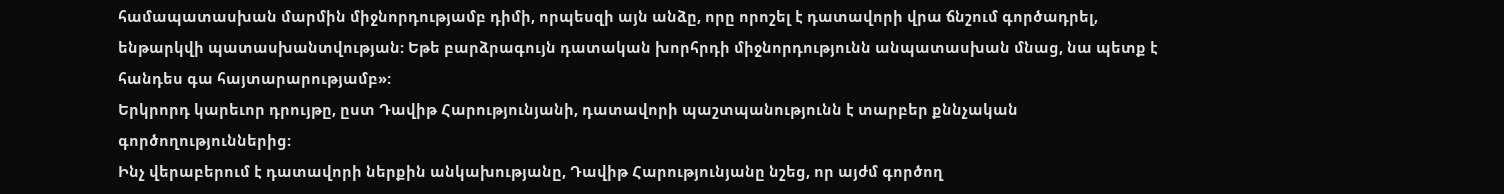համապատասխան մարմին միջնորդությամբ դիմի, որպեսզի այն անձը, որը որոշել է դատավորի վրա ճնշում գործադրել, ենթարկվի պատասխանտվության: Եթե բարձրագույն դատական խորհրդի միջնորդությունն անպատասխան մնաց, նա պետք է հանդես գա հայտարարությամբ»:
Երկրորդ կարեւոր դրույթը, ըստ Դավիթ Հարությունյանի, դատավորի պաշտպանությունն է տարբեր քննչական գործողություններից:
Ինչ վերաբերում է դատավորի ներքին անկախությանը, Դավիթ Հարությունյանը նշեց, որ այժմ գործող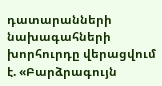դատարանների նախագահների խորհուրդը վերացվում է. «Բարձրագույն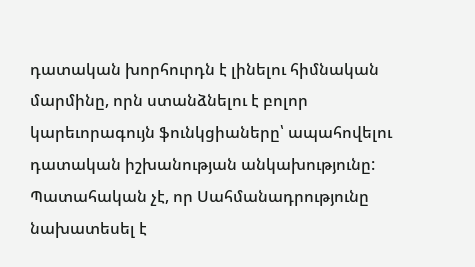դատական խորհուրդն է լինելու հիմնական մարմինը, որն ստանձնելու է բոլոր կարեւորագույն ֆունկցիաները՝ ապահովելու դատական իշխանության անկախությունը: Պատահական չէ, որ Սահմանադրությունը նախատեսել է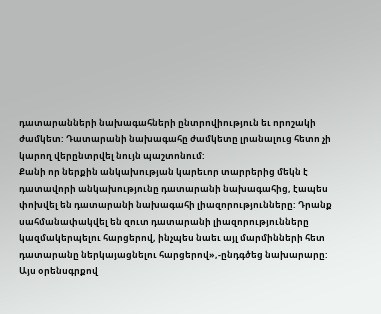դատարանների նախագահների ընտրովիություն եւ որոշակի ժամկետ: Դատարանի նախագահը ժամկետը լրանալուց հետո չի կարող վերընտրվել նույն պաշտոնում:
Քանի որ ներքին անկախության կարեւոր տարրերից մեկն է դատավորի անկախությունը դատարանի նախագահից, էապես փոխվել են դատարանի նախագահի լիազորությունները: Դրանք սահմանափակվել են զուտ դատարանի լիազորությունները կազմակերպելու հարցերով, ինչպես նաեւ այլ մարմինների հետ դատարանը ներկայացնելու հարցերով»,-ընդգծեց նախարարը:
Այս օրենսգրքով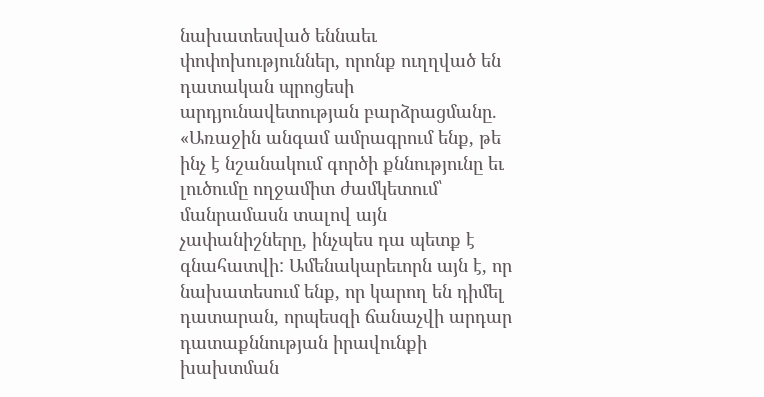նախատեսված եննաեւ փոփոխություններ, որոնք ուղղված են դատական պրոցեսի արդյունավետության բարձրացմանը. «Առաջին անգամ ամրագրում ենք, թե ինչ է նշանակում գործի քննությունը եւ լուծումը ողջամիտ ժամկետում՝ մանրամասն տալով այն չափանիշները, ինչպես դա պետք է գնահատվի: Ամենակարեւորն այն է, որ նախատեսում ենք, որ կարող են դիմել դատարան, որպեսզի ճանաչվի արդար դատաքննության իրավունքի խախտման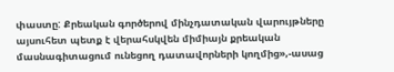փաստը: Քրեական գործերով մինչդատական վարույթները այսուհետ պետք է վերահսկվեն միմիայն քրեական մասնագիտացում ունեցող դատավորների կողմից»,-ասաց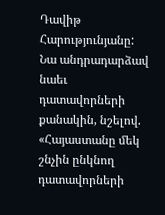Դավիթ Հարությունյանը:
Նա անդրադարձավ նաեւ դատավորների քանակին, նշելով. «Հայաստանը մեկ շնչին ընկնող դատավորների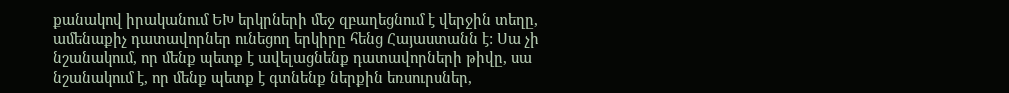քանակով իրականում ԵԽ երկրների մեջ զբաղեցնում է վերջին տեղը, ամենաքիչ դատավորներ ունեցող երկիրը հենց Հայաստանն է: Սա չի նշանակում, որ մենք պետք է ավելացնենք դատավորների թիվը, սա նշանակում է, որ մենք պետք է գտնենք ներքին եռսուրսներ,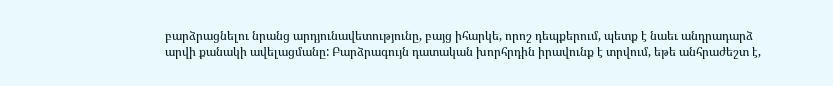բարձրացնելու նրանց արդյունավետությունը, բայց իհարկե, որոշ դեպքերում, պետք է նաեւ անդրադարձ արվի քանակի ավելացմանը: Բարձրագույն դատական խորհրդին իրավունք է տրվում, եթե անհրաժեշտ է,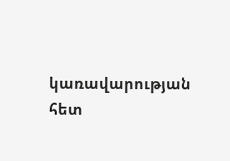կառավարության հետ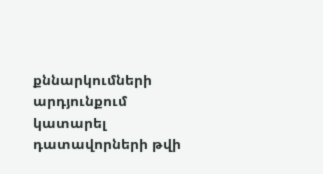քննարկումների արդյունքում կատարել դատավորների թվի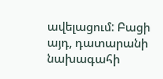ավելացում: Բացի այդ, դատարանի նախագահի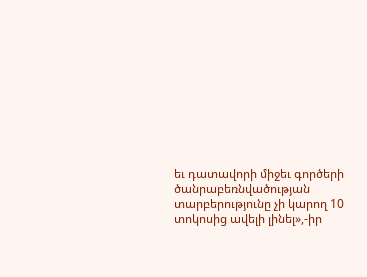եւ դատավորի միջեւ գործերի ծանրաբեռնվածության տարբերությունը չի կարող 10 տոկոսից ավելի լինել»,-իր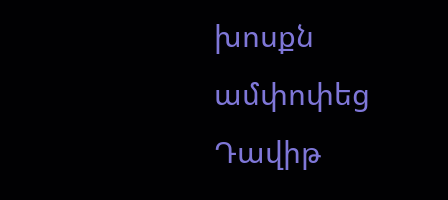խոսքն ամփոփեց Դավիթ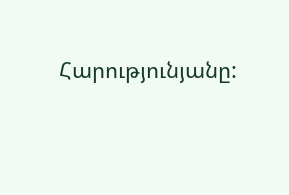Հարությունյանը: